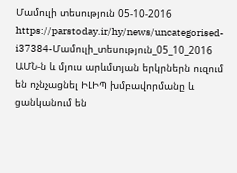Մամուլի տեսություն 05-10-2016
https://parstoday.ir/hy/news/uncategorised-i37384-Մամուլի_տեսություն_05_10_2016
ԱՄՆ-ն և մյուս արևմտյան երկրներն ուզում են ոչնչացնել ԻԼԻՊ խմբավորմանը և ցանկանում են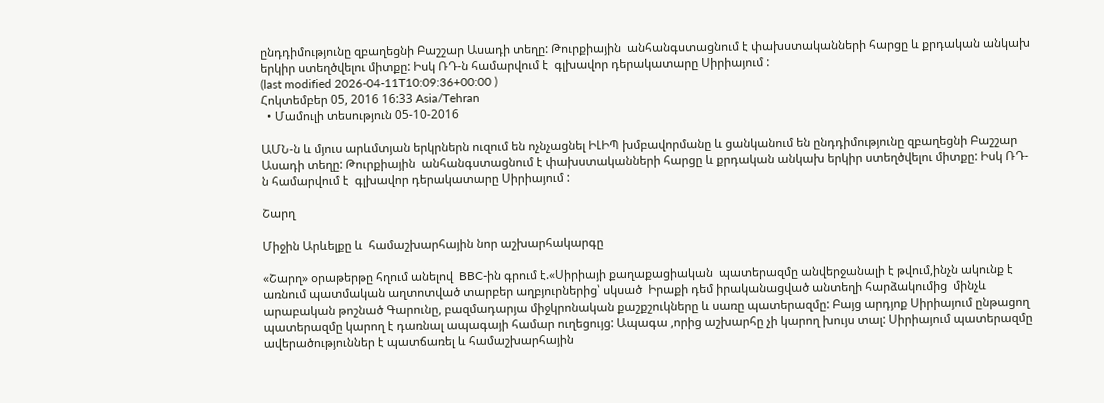ընդդիմությունը զբաղեցնի Բաշշար Ասադի տեղը: Թուրքիային  անհանգստացնում է փախստականների հարցը և քրդական անկախ երկիր ստեղծվելու միտքը: Իսկ ՌԴ-ն համարվում է  գլխավոր դերակատարը Սիրիայում :
(last modified 2026-04-11T10:09:36+00:00 )
Հոկտեմբեր 05, 2016 16:33 Asia/Tehran
  • Մամուլի տեսություն 05-10-2016

ԱՄՆ-ն և մյուս արևմտյան երկրներն ուզում են ոչնչացնել ԻԼԻՊ խմբավորմանը և ցանկանում են ընդդիմությունը զբաղեցնի Բաշշար Ասադի տեղը: Թուրքիային  անհանգստացնում է փախստականների հարցը և քրդական անկախ երկիր ստեղծվելու միտքը: Իսկ ՌԴ-ն համարվում է  գլխավոր դերակատարը Սիրիայում :

Շարղ

Միջին Արևելքը և  համաշխարհային նոր աշխարհակարգը

«Շարղ» օրաթերթը հղում անելով  BBC-ին գրում է.«Սիրիայի քաղաքացիական  պատերազմը անվերջանալի է թվում,ինչն ակունք է առնում պատմական աղտոտված տարբեր աղբյուրներից՝ սկսած  Իրաքի դեմ իրականացված անտեղի հարձակումից  մինչև արաբական թոշնած Գարունը, բազմադարյա միջկրոնական քաշքշուկները և սառը պատերազմը: Բայց արդյոք Սիրիայում ընթացող պատերազմը կարող է դառնալ ապագայի համար ուղեցույց: Ապագա ,որից աշխարհը չի կարող խույս տալ: Սիրիայում պատերազմը ավերածություններ է պատճառել և համաշխարհային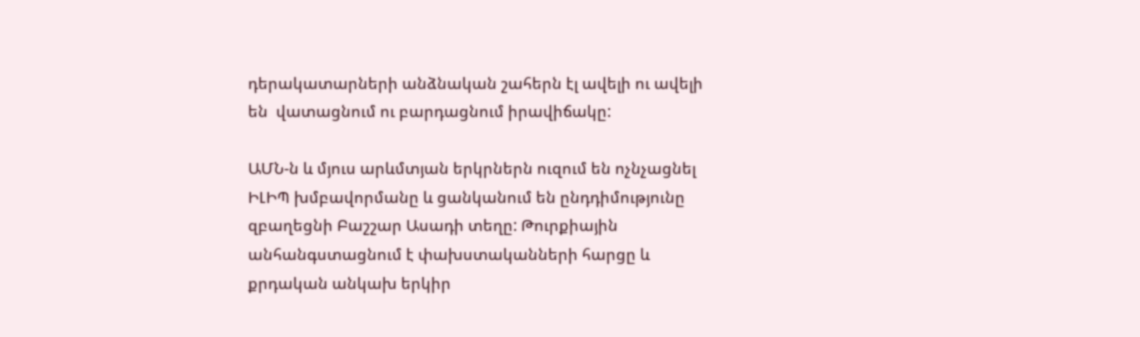դերակատարների անձնական շահերն էլ ավելի ու ավելի են  վատացնում ու բարդացնում իրավիճակը:

ԱՄՆ-ն և մյուս արևմտյան երկրներն ուզում են ոչնչացնել ԻԼԻՊ խմբավորմանը և ցանկանում են ընդդիմությունը զբաղեցնի Բաշշար Ասադի տեղը: Թուրքիային  անհանգստացնում է փախստականների հարցը և քրդական անկախ երկիր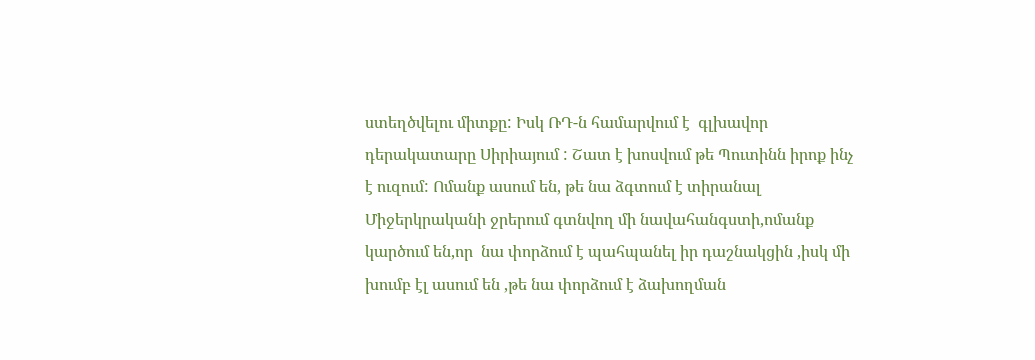ստեղծվելու միտքը: Իսկ ՌԴ-ն համարվում է  գլխավոր դերակատարը Սիրիայում : Շատ է խոսվում թե Պուտինն իրոք ինչ է ուզում: Ոմանք ասում են, թե նա ձգտում է տիրանալ Միջերկրականի ջրերում գտնվող մի նավահանգստի,ոմանք կարծում են,որ  նա փորձում է պահպանել իր դաշնակցին ,իսկ մի խումբ էլ ասում են ,թե նա փորձում է ձախողման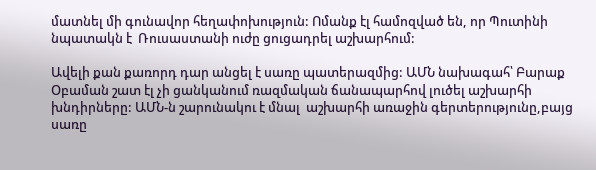մատնել մի գունավոր հեղափոխություն: Ոմանք էլ համոզված են, որ Պուտինի նպատակն է  Ռուսաստանի ուժը ցուցադրել աշխարհում:

Ավելի քան քառորդ դար անցել է սառը պատերազմից: ԱՄՆ նախագահ՝ Բարաք Օբաման շատ էլ չի ցանկանում ռազմական ճանապարհով լուծել աշխարհի խնդիրները: ԱՄՆ-ն շարունակու է մնալ  աշխարհի առաջին գերտերությունը,բայց սառը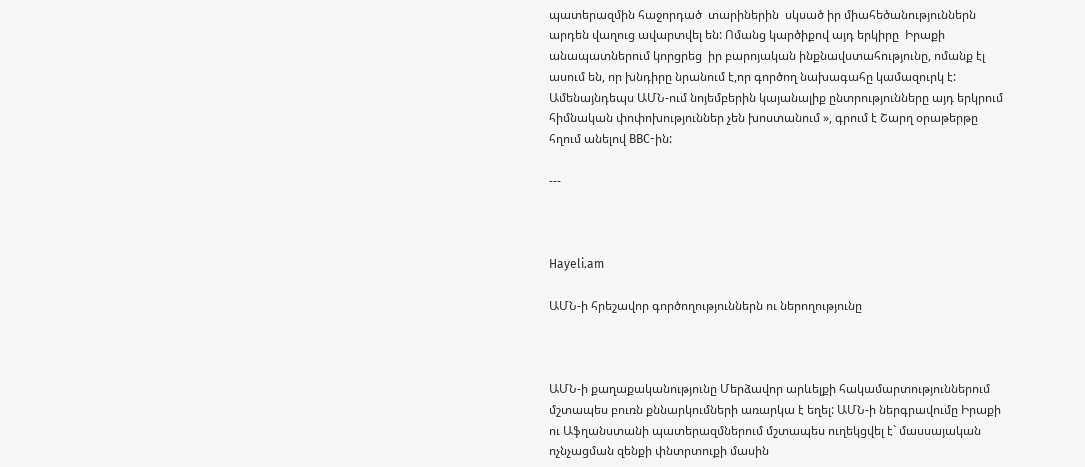պատերազմին հաջորդած  տարիներին  սկսած իր միահեծանություններն արդեն վաղուց ավարտվել են: Ոմանց կարծիքով այդ երկիրը  Իրաքի անապատներում կորցրեց  իր բարոյական ինքնավստահությունը, ոմանք էլ ասում են, որ խնդիրը նրանում է,որ գործող նախագահը կամազուրկ է: Ամենայնդեպս ԱՄՆ-ում նոյեմբերին կայանալիք ընտրությունները այդ երկրում հիմնական փոփոխություններ չեն խոստանում », գրում է Շարղ օրաթերթը հղում անելով BBC-ին:

---



Hayeli.am

ԱՄՆ-ի հրեշավոր գործողություններն ու ներողությունը



ԱՄՆ-ի քաղաքականությունը Մերձավոր արևելքի հակամարտություններում մշտապես բուռն քննարկումների առարկա է եղել: ԱՄՆ-ի ներգրավումը Իրաքի ու Աֆղանստանի պատերազմներում մշտապես ուղեկցվել է` մասսայական ոչնչացման զենքի փնտրտուքի մասին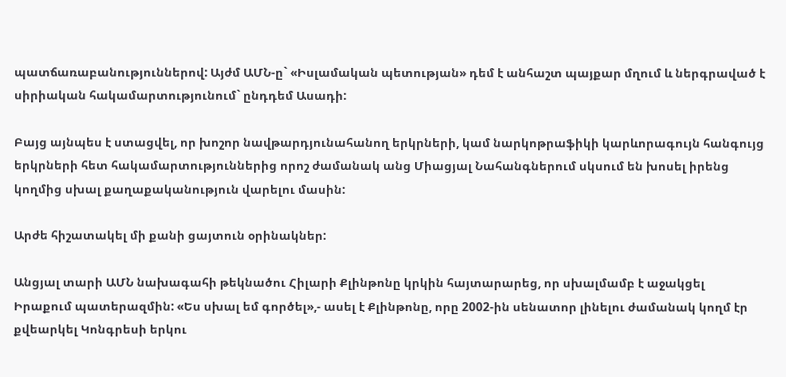պատճառաբանություններով: Այժմ ԱՄՆ-ը` «Իսլամական պետության» դեմ է անհաշտ պայքար մղում և ներգրաված է սիրիական հակամարտությունում` ընդդեմ Ասադի:

Բայց այնպես է ստացվել, որ խոշոր նավթարդյունահանող երկրների, կամ նարկոթրաֆիկի կարևորագույն հանգույց երկրների հետ հակամարտություններից որոշ ժամանակ անց Միացյալ Նահանգներում սկսում են խոսել իրենց կողմից սխալ քաղաքականություն վարելու մասին:

Արժե հիշատակել մի քանի ցայտուն օրինակներ:

Անցյալ տարի ԱՄՆ նախագահի թեկնածու Հիլարի Քլինթոնը կրկին հայտարարեց, որ սխալմամբ է աջակցել Իրաքում պատերազմին: «Ես սխալ եմ գործել»,- ասել է Քլինթոնը, որը 2002-ին սենատոր լինելու ժամանակ կողմ էր քվեարկել Կոնգրեսի երկու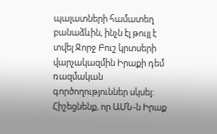պալատների համատեղ բանաձևին, ինչն էլ թույլ է տվել Ջորջ Բուշ կրտսերի վարչակազմին Իրաքի դեմ ռազմական գործողություններ սկսել: Հիշեցնենք, որ ԱՄՆ-ն Իրաք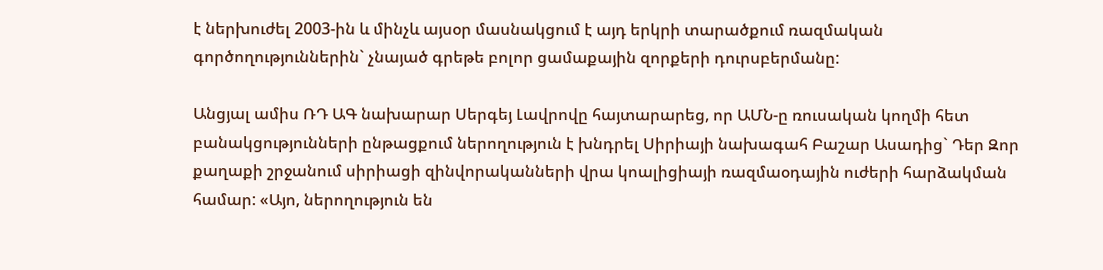է ներխուժել 2003-ին և մինչև այսօր մասնակցում է այդ երկրի տարածքում ռազմական գործողություններին` չնայած գրեթե բոլոր ցամաքային զորքերի դուրսբերմանը:

Անցյալ ամիս ՌԴ ԱԳ նախարար Սերգեյ Լավրովը հայտարարեց, որ ԱՄՆ-ը ռուսական կողմի հետ բանակցությունների ընթացքում ներողություն է խնդրել Սիրիայի նախագահ Բաշար Ասադից` Դեր Զոր քաղաքի շրջանում սիրիացի զինվորականների վրա կոալիցիայի ռազմաօդային ուժերի հարձակման համար: «Այո, ներողություն են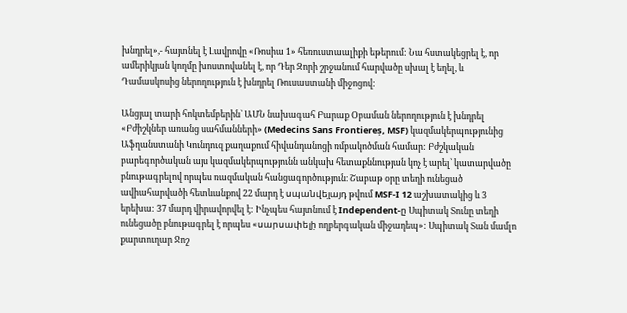խնդրել»,- հայտնել է Լավրովը «Ռոսիա 1» հեռուստաալիքի եթերում: Նա հստակեցրել է, որ ամերիկյան կողմը խոստովանել է, որ Դեր Զորի շրջանում հարվածը սխալ է եղել, և Դամասկոսից ներողություն է խնդրել Ռուսաստանի միջոցով:

Անցյալ տարի հոկտեմբերին` ԱՄՆ նախագահ Բարաք Օբաման ներողություն է խնդրել «Բժիշկներ առանց սահմանների» (Medecins Sans Frontiereș, MSF) կազմակերպությունից Աֆղանստանի Կունդուզ քաղաքում հիվանդանոցի ռմբակոծման համար: Բժշկական բարեգործական այս կազմակերպությունն անկախ հետաքննության կոչ է արել՝ կատարվածը բնութագրելով որպես ռազմական հանցագործություն։ Շաբաթ օրը տեղի ունեցած ավիահարվածի հետևանքով 22 մարդ է սպանվել̦այդ թվում MSF-I 12 աշխատակից և 3 երեխա: 37 մարդ վիրավորվել է: Ինչպես հայտնում է Independent-ը̦ Սպիտակ Տունը տեղի ունեցածը բնութագրել է որպես «սարսափելի̦ ողբերգական միջադեպ»: Սպիտակ Տան մամլո քարտուղար Ջոշ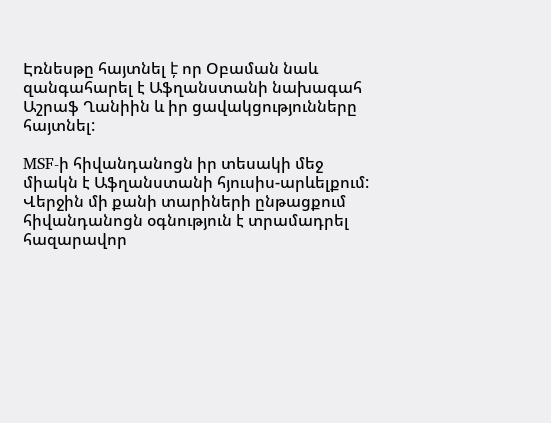Էռնեսթը հայտնել է̦ որ Օբաման նաև զանգահարել է Աֆղանստանի նախագահ Աշրաֆ Ղանիին և իր ցավակցությունները հայտնել:

MSF-ի հիվանդանոցն իր տեսակի մեջ միակն է Աֆղանստանի հյուսիս-արևելքում: Վերջին մի քանի տարիների ընթացքում հիվանդանոցն օգնություն է տրամադրել հազարավոր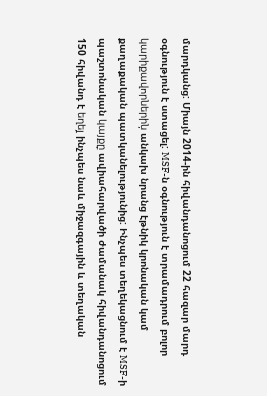մարդկանց: Միայն 2014-ին հիվանդանոցում 22 հազար մարդ օգնություն է ստացել: MSF-ն օգնություն է տրամադրում բոլոր կարիքավորներին̦ անկախ նրանց էթնիկ կրոնական կամ քաղաքական պատկանելությունից: Ինչպես տեղեկացնում է MSF-ի պաշտոնական կայքը̦ ավիահարվածի ժամանակ հիվանդանոցում 150 հիվանդ է եղել̦ ինչպես նաև միջազգային և տեղական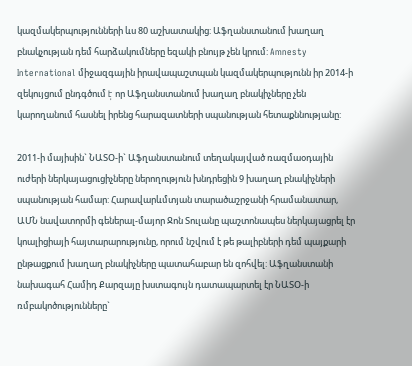կազմակերպությունների ևս 80 աշխատակից: Աֆղանստանում խաղաղ բնակչության դեմ հարձակումները եզակի բնույթ չեն կրում: Amnesty International միջազգային իրավապաշտպան կազմակերպությունն իր 2014-ի զեկույցում ընդգծում է̦ որ Աֆղանստանում խաղաղ բնակիչները չեն կարողանում հասնել իրենց հարազատների սպանության հետաքննությանը:

2011-ի մայիսին` ՆԱՏՕ-ի` Աֆղանստանում տեղակայված ռազմաօդային ուժերի ներկայացուցիչները ներողություն խնդրեցին 9 խաղաղ բնակիչների սպանության համար: Հարավարևմտյան տարածաշրջանի հրամանատար, ԱՄՆ նավատորմի գեներալ-մայոր Ջոն Տուլանը պաշտոնապես ներկայացրել էր կոալիցիայի հայտարարությունը, որում նշվում է թե թալիբների դեմ պայքարի ընթացքում խաղաղ բնակիչները պատահաբար են զոհվել: Աֆղանստանի նախագահ Համիդ Քարզայը խստագույն դատապարտել էր ՆԱՏՕ-ի ռմբակոծությունները`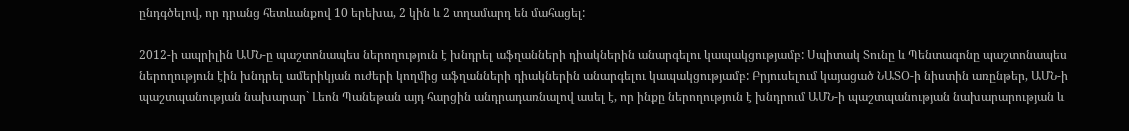ընդգծելով, որ դրանց հետևանքով 10 երեխա, 2 կին և 2 տղամարդ են մահացել:

2012-ի ապրիլին ԱՄՆ-ը պաշտոնապես ներողություն է խնդրել աֆղանների դիակներին անարգելու կապակցությամբ: Սպիտակ Տունը և Պենտագոնը պաշտոնապես ներողություն էին խնդրել ամերիկյան ուժերի կողմից աֆղանների դիակներին անարգելու կապակցությամբ: Բրյուսելում կայացած ՆԱՏՕ-ի նիստին առընթեր, ԱՄՆ-ի պաշտպանության նախարար` Լեոն Պանեթան այդ հարցին անդրադառնալով ասել է, որ ինքը ներողություն է խնդրում ԱՄՆ-ի պաշտպանության նախարարության և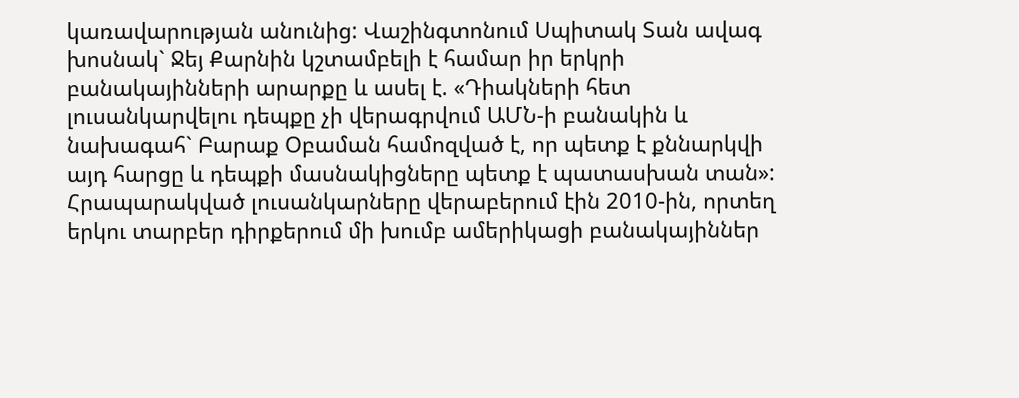կառավարության անունից: Վաշինգտոնում Սպիտակ Տան ավագ խոսնակ` Ջեյ Քարնին կշտամբելի է համար իր երկրի բանակայինների արարքը և ասել է. «Դիակների հետ լուսանկարվելու դեպքը չի վերագրվում ԱՄՆ-ի բանակին և նախագահ` Բարաք Օբաման համոզված է, որ պետք է քննարկվի այդ հարցը և դեպքի մասնակիցները պետք է պատասխան տան»: Հրապարակված լուսանկարները վերաբերում էին 2010-ին, որտեղ երկու տարբեր դիրքերում մի խումբ ամերիկացի բանակայիններ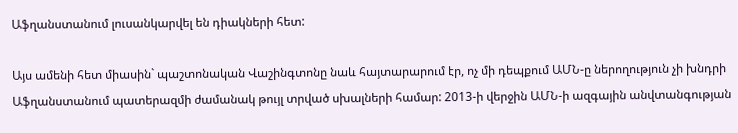Աֆղանստանում լուսանկարվել են դիակների հետ:

Այս ամենի հետ միասին` պաշտոնական Վաշինգտոնը նաև հայտարարում էր, ոչ մի դեպքում ԱՄՆ-ը ներողություն չի խնդրի Աֆղանստանում պատերազմի ժամանակ թույլ տրված սխալների համար: 2013-ի վերջին ԱՄՆ-ի ազգային անվտանգության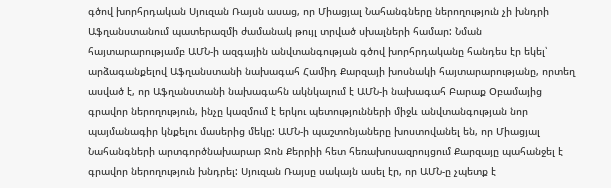գծով խորհրդական Սյուզան Ռայսն ասաց, որ Միացյալ Նահանգները ներողություն չի խնդրի Աֆղանստանում պատերազմի ժամանակ թույլ տրված սխալների համար: Նման հայտարարությամբ ԱՄՆ-ի ազգային անվտանգության գծով խորհրդականը հանդես էր եկել՝ արձագանքելով Աֆղանստանի նախագահ Համիդ Քարզայի խոսնակի հայտարարությանը, որտեղ ասված է, որ Աֆղանստանի նախագահն ակնկալում է ԱՄՆ-ի նախագահ Բարաք Օբամայից գրավոր ներողություն, ինչը կազմում է երկու պետությունների միջև անվտանգության նոր պայմանագիր կնքելու մասերից մեկը: ԱՄՆ-ի պաշտոնյաները խոստովանել են, որ Միացյալ Նահանգների արտգործնախարար Ջոն Քերրիի հետ հեռախոսազրույցում Քարզայը պահանջել է գրավոր ներողություն խնդրել: Սյուզան Ռայսը սակայն ասել էր, որ ԱՄՆ-ը չպետք է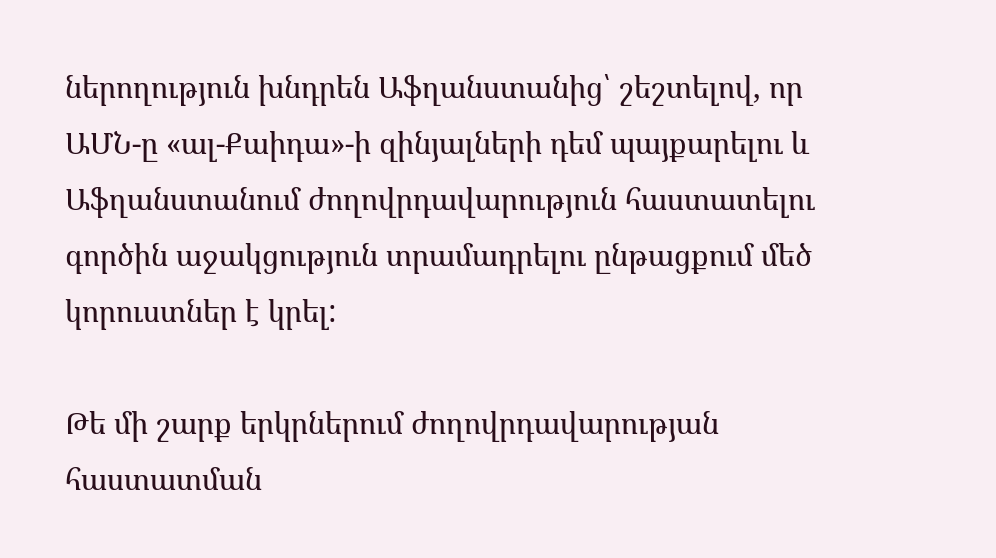ներողություն խնդրեն Աֆղանստանից՝ շեշտելով, որ ԱՄՆ-ը «ալ-Քաիդա»-ի զինյալների դեմ պայքարելու և Աֆղանստանում ժողովրդավարություն հաստատելու գործին աջակցություն տրամադրելու ընթացքում մեծ կորուստներ է կրել:

Թե մի շարք երկրներում ժողովրդավարության հաստատման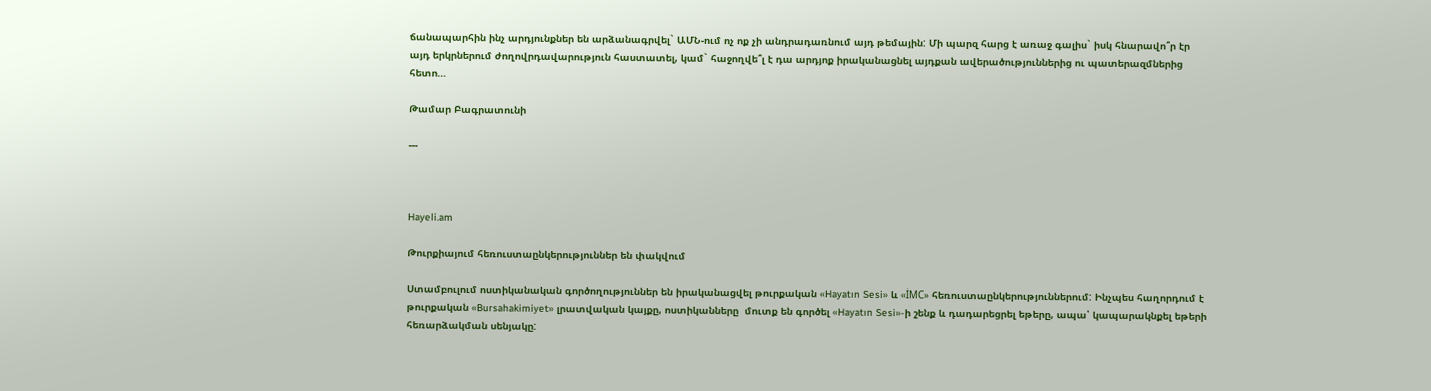ճանապարհին ինչ արդյունքներ են արձանագրվել` ԱՄՆ-ում ոչ ոք չի անդրադառնում այդ թեմային: Մի պարզ հարց է առաջ գալիս` իսկ հնարավո՞ր էր այդ երկրներում ժողովրդավարություն հաստատել, կամ` հաջողվե՞լ է դա արդյոք իրականացնել այդքան ավերածություններից ու պատերազմներից հետո…

Թամար Բագրատունի

---



Hayeli.am

Թուրքիայում հեռուստաընկերություններ են փակվում

Ստամբուլում ոստիկանական գործողություններ են իրականացվել թուրքական «Hayatın Sesi» և «İMC» հեռուստաընկերություններում: Ինչպես հաղորդում է թուրքական «Bursahakimiyet» լրատվական կայքը, ոստիկանները  մուտք են գործել «Hayatın Sesi»-ի շենք և դադարեցրել եթերը, ապա՝ կապարակնքել եթերի հեռարձակման սենյակը: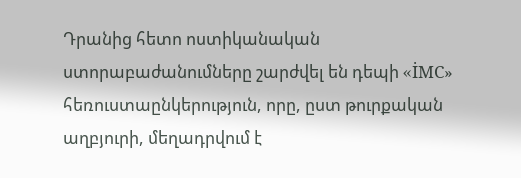Դրանից հետո ոստիկանական ստորաբաժանումները շարժվել են դեպի «İMC» հեռուստաընկերություն, որը, ըստ թուրքական աղբյուրի, մեղադրվում է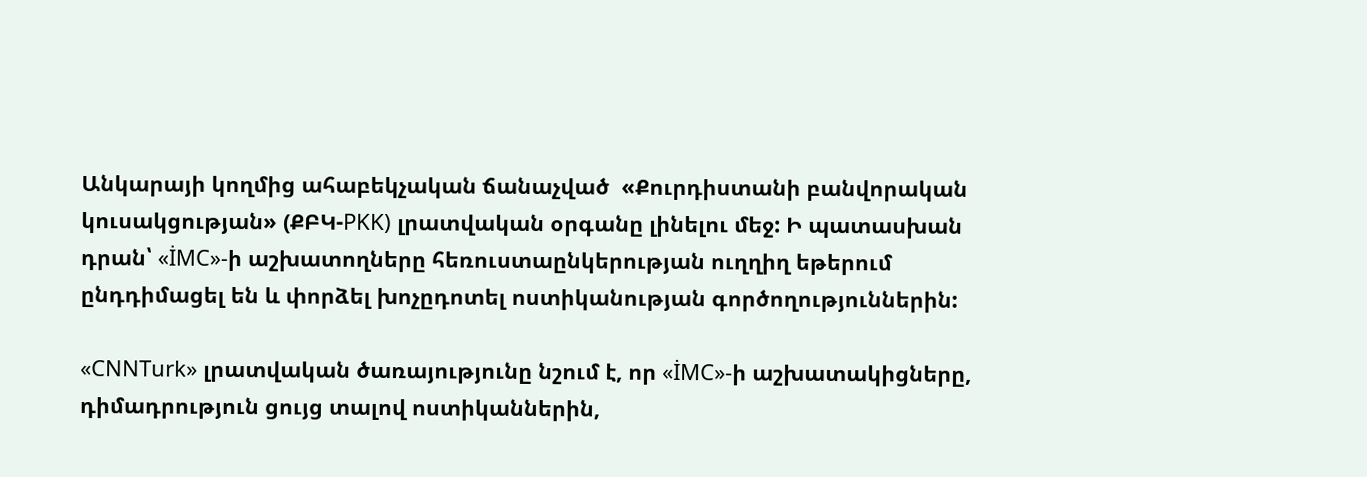Անկարայի կողմից ահաբեկչական ճանաչված  «Քուրդիստանի բանվորական կուսակցության» (ՔԲԿ-PKK) լրատվական օրգանը լինելու մեջ: Ի պատասխան դրան՝ «İMC»-ի աշխատողները հեռուստաընկերության ուղղիղ եթերում ընդդիմացել են և փորձել խոչըդոտել ոստիկանության գործողություններին:

«CNNTurk» լրատվական ծառայությունը նշում է, որ «İMC»-ի աշխատակիցները, դիմադրություն ցույց տալով ոստիկաններին,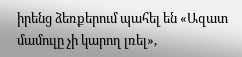իրենց ձեռքերում պահել են «Ազատ մամուլը չի կարող լռել»,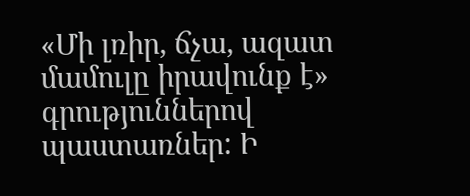«Մի լռիր, ճչա, ազատ մամուլը իրավունք է»  գրություններով պաստառներ: Ի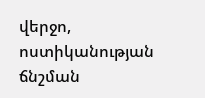վերջո, ոստիկանության ճնշման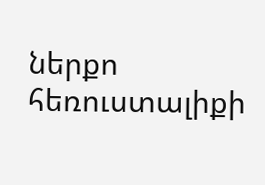ներքո հեռուստալիքի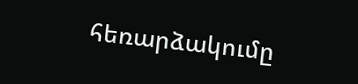հեռարձակումը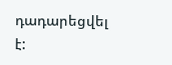դադարեցվել է: